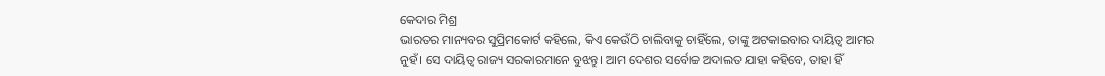କେଦାର ମିଶ୍ର
ଭାରତର ମାନ୍ୟବର ସୁପ୍ରିମକୋର୍ଟ କହିଲେ, କିଏ କେଉଁଠି ଚାଲିବାକୁ ଚାହିଁଲେ, ତାଙ୍କୁ ଅଟକାଇବାର ଦାୟିତ୍ୱ ଆମର ନୁହଁ। ସେ ଦାୟିତ୍ୱ ରାଜ୍ୟ ସରକାରମାନେ ବୁଝନ୍ତୁ। ଆମ ଦେଶର ସର୍ବୋଚ୍ଚ ଅଦାଲତ ଯାହା କହିବେ, ତାହା ହିଁ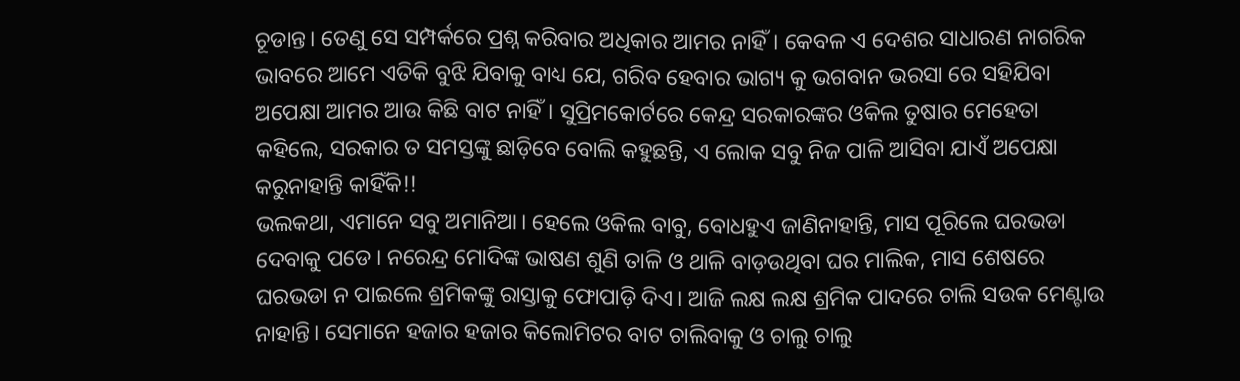ଚୂଡାନ୍ତ। ତେଣୁ ସେ ସମ୍ପର୍କରେ ପ୍ରଶ୍ନ କରିବାର ଅଧିକାର ଆମର ନାହିଁ। କେବଳ ଏ ଦେଶର ସାଧାରଣ ନାଗରିକ ଭାବରେ ଆମେ ଏତିକି ବୁଝି ଯିବାକୁ ବାଧ୍ୟ ଯେ, ଗରିବ ହେବାର ଭାଗ୍ୟ କୁ ଭଗବାନ ଭରସା ରେ ସହିଯିବା ଅପେକ୍ଷା ଆମର ଆଉ କିଛି ବାଟ ନାହିଁ। ସୁପ୍ରିମକୋର୍ଟରେ କେନ୍ଦ୍ର ସରକାରଙ୍କର ଓକିଲ ତୁଷାର ମେହେତା କହିଲେ, ସରକାର ତ ସମସ୍ତଙ୍କୁ ଛାଡ଼ିବେ ବୋଲି କହୁଛନ୍ତି, ଏ ଲୋକ ସବୁ ନିଜ ପାଳି ଆସିବା ଯାଏଁ ଅପେକ୍ଷା କରୁନାହାନ୍ତି କାହିଁକି!!
ଭଲକଥା, ଏମାନେ ସବୁ ଅମାନିଆ। ହେଲେ ଓକିଲ ବାବୁ, ବୋଧହୁଏ ଜାଣିନାହାନ୍ତି, ମାସ ପୂରିଲେ ଘରଭଡା ଦେବାକୁ ପଡେ। ନରେନ୍ଦ୍ର ମୋଦିଙ୍କ ଭାଷଣ ଶୁଣି ତାଳି ଓ ଥାଳି ବାଡ଼ଉଥିବା ଘର ମାଲିକ, ମାସ ଶେଷରେ ଘରଭଡା ନ ପାଇଲେ ଶ୍ରମିକଙ୍କୁ ରାସ୍ତାକୁ ଫୋପାଡ଼ି ଦିଏ। ଆଜି ଲକ୍ଷ ଲକ୍ଷ ଶ୍ରମିକ ପାଦରେ ଚାଲି ସଉକ ମେଣ୍ଟାଉ ନାହାନ୍ତି। ସେମାନେ ହଜାର ହଜାର କିଲୋମିଟର ବାଟ ଚାଲିବାକୁ ଓ ଚାଲୁ ଚାଲୁ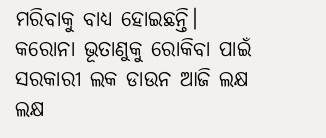ମରିବାକୁ ବାଧ୍ୟ ହୋଇଛନ୍ତି। କରୋନା ଭୂତାଣୁକୁ ରୋକିବା ପାଇଁ ସରକାରୀ ଲକ ଡାଉନ ଆଜି ଲକ୍ଷ ଲକ୍ଷ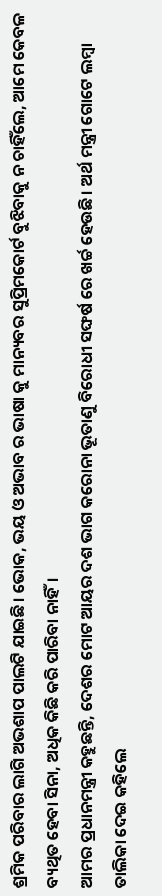ଶ୍ରମିକ ପରିବାର ଲାଗି ଅଭଶାପ ପାଲଟି ଯାଇଛି। ଭୋକ, ଭୟ ଓ ଅଭାବ ର ଭାଷା କୁ ମାନ୍ୟବର ସୁପ୍ରିମକୋର୍ଟ ବୁଝିବାକୁ ନ ଚାହିଁଲେ, ଆମେ କେବଳ ବ୍ୟଥିତ ହେବା ସିନା, ଅଧିକ କିଛି କରି ପାରିବା ନାହିଁ।
ଆମର ପ୍ରଧାନମନ୍ତ୍ରୀ କହୁଛନ୍ତି, ଦେଶର ମୋଟ ଆୟର ଦଶ ଭାଗ କରୋନା ଭୂତାଣୁ ବିରୋଧୀ ସଙ୍ଘର୍ଷ ରେ ଖର୍ଚ୍ଚ ହେଉଛି। ଅର୍ଥ ମନ୍ତ୍ରୀ ଗୋଟେ ଲମ୍ବା ତାଲିକା ଦେଇ କହିଲେ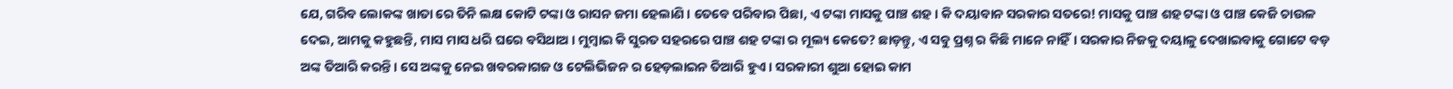ଯେ, ଗରିବ ଲୋକଙ୍କ ଖାତା ରେ ତିନି ଲକ୍ଷ କୋଟି ଟଙ୍କା ଓ ରାସନ ଜମା ହେଲାଣି। ତେବେ ପରିବାର ପିଛା, ଏ ଟଙ୍କା ମାସକୁ ପାଞ୍ଚ ଶହ। କି ଦୟାବାନ ସରକାର ସତରେ! ମାସକୁ ପାଞ୍ଚ ଶହ ଟଙ୍କା ଓ ପାଞ୍ଚ କେଜି ଚାଉଳ ଦେଇ, ଆମକୁ କହୁଛନ୍ତି, ମାସ ମାସ ଧରି ଘରେ ବସିଥାଅ। ମୁମ୍ବାଇ କି ସୁରତ ସହରରେ ପାଞ୍ଚ ଶହ ଟଙ୍କା ର ମୂଲ୍ୟ କେତେ? ଛାଡ଼ନ୍ତୁ, ଏ ସବୁ ପ୍ରଶ୍ନ ର କିଛି ମାନେ ନାହିଁ। ସରକାର ନିଜକୁ ଦୟାଳୁ ଦେଖାଇବାକୁ ଗୋଟେ ବଡ଼ ଅଙ୍କ ତିଆରି କରନ୍ତି। ସେ ଅଙ୍କକୁ ନେଇ ଖବରକାଗଜ ଓ ଟେଲିଭିଜନ ର ହେଡ଼ଲାଇନ ତିଆରି ହୁଏ। ସରକାରୀ ଶୁଆ ହୋଇ କାମ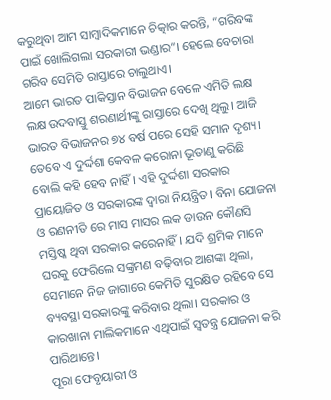କରୁଥିବା ଆମ ସାମ୍ବାଦିକମାନେ ଚିତ୍କାର କରନ୍ତି, “ଗରିବଙ୍କ ପାଇଁ ଖୋଲିଗଲା ସରକାରୀ ଭଣ୍ଡାର”। ହେଲେ ବେଚାରା ଗରିବ ସେମିତି ରାସ୍ତାରେ ଚାଲୁଥାଏ।
ଆମେ ଭାରତ ପାକିସ୍ତାନ ବିଭାଜନ ବେଳେ ଏମିତି ଲକ୍ଷ ଲକ୍ଷ ଉଦବାସ୍ତୁ ଶରଣାର୍ଥୀଙ୍କୁ ରାସ୍ତାରେ ଦେଖି ଥିଲୁ। ଆଜି ଭାରତ ବିଭାଜନର ୭୪ ବର୍ଷ ପରେ ସେହି ସମାନ ଦୃଶ୍ୟ। ତେବେ ଏ ଦୁର୍ଦ୍ଦଶା କେବଳ କରୋନା ଭୂତାଣୁ କରିଛି ବୋଲି କହି ହେବ ନାହିଁ। ଏହି ଦୁର୍ଦ୍ଦଶା ସରକାର ପ୍ରାୟୋଜିତ ଓ ସରକାରଙ୍କ ଦ୍ବାରା ନିୟନ୍ତ୍ରିତ। ବିନା ଯୋଜନା ଓ ରଣନୀତି ରେ ମାସ ମାସର ଲକ ଡାଉନ କୌଣସି ମସ୍ତିଷ୍କ ଥିବା ସରକାର କରେନାହିଁ। ଯଦି ଶ୍ରମିକ ମାନେ ଘରକୁ ଫେରିଲେ ସଙ୍କ୍ରମଣ ବଢ଼ିବାର ଆଶଙ୍କା ଥିଲା, ସେମାନେ ନିଜ ଜାଗାରେ କେମିତି ସୁରକ୍ଷିତ ରହିବେ ସେ ବ୍ୟବସ୍ଥା ସରକାରଙ୍କୁ କରିବାର ଥିଲା। ସରକାର ଓ କାରଖାନା ମାଲିକମାନେ ଏଥିପାଇଁ ସ୍ବତନ୍ତ୍ର ଯୋଜନା କରି ପାରିଥାନ୍ତେ।
ପୂରା ଫେବୃୟାରୀ ଓ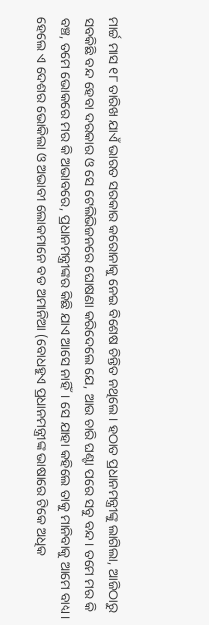ମାର୍ଚ୍ଚ ମାସ ୧୮ ତାରିଖ ଯାଏଁ ଭାରତ ସରକାର କରୋନାକୁ ନେଇ ବିଶେଷ ଚିନ୍ତିତ ନଥିଲେ। ହଠାତ ପ୍ରଧାନମନ୍ତ୍ରୀଙ୍କୁ ଲାଗିଲା, ଆଜିଠାରୁ ସବକିଛି ବନ୍ଦ ହେବା ଦରକାର ଓ ସେ ଟେଲିଭିଜନରେ ଘୋଷଣା କରିଦେଲେ ଯେ, ଆଉ ଚାରି ଘଣ୍ଟା ପରେ ସବୁ ବନ୍ଦ। ତମେ ମର କି ବଞ୍ଚ, ତମେ ଭୋକରେ ମର କି ଅଭାବରେ, ପ୍ରଧାନମନ୍ତ୍ରୀଙ୍କର କିଛି ଯାଏ ଆସେ ନାହିଁ। ସେ ଯାହା କହିଲେ ତାକୁ ମାନିବାକୁ ଆମେ ବାଧ୍ୟ। ହେଲେ ଏ ଦେଶର ଭୋକିଲା ଓ ଅଭାବୀ ଲୋକମାନେ ବଡ ଅମାନିଆ (ବୋଧହୁଏ ପ୍ରଧାନମନ୍ତ୍ରୀଙ୍କ ଭାଷାରେ ଟିକେ ଅଧିକ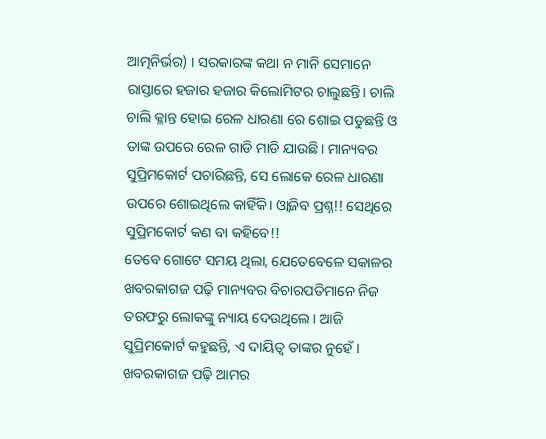ଆତ୍ମନିର୍ଭର) । ସରକାରଙ୍କ କଥା ନ ମାନି ସେମାନେ ରାସ୍ତାରେ ହଜାର ହଜାର କିଲୋମିଟର ଚାଲୁଛନ୍ତି। ଚାଲି ଚାଲି କ୍ଳାନ୍ତ ହୋଇ ରେଳ ଧାରଣା ରେ ଶୋଇ ପଡୁଛନ୍ତି ଓ ତାଙ୍କ ଉପରେ ରେଳ ଗାଡି ମାଡି ଯାଉଛି। ମାନ୍ୟବର ସୁପ୍ରିମକୋର୍ଟ ପଚାରିଛନ୍ତି, ସେ ଲୋକେ ରେଳ ଧାରଣା ଉପରେ ଶୋଇଥିଲେ କାହିଁକି। ଓ୍ବାଜିବ ପ୍ରଶ୍ନ!! ସେଥିରେ ସୁପ୍ରିମକୋର୍ଟ କଣ ବା କହିବେ!!
ତେବେ ଗୋଟେ ସମୟ ଥିଲା, ଯେତେବେଳେ ସକାଳର ଖବରକାଗଜ ପଢ଼ି ମାନ୍ୟବର ବିଚାରପତିମାନେ ନିଜ ତରଫରୁ ଲୋକଙ୍କୁ ନ୍ୟାୟ ଦେଉଥିଲେ। ଆଜି ସୁପ୍ରିମକୋର୍ଟ କହୁଛନ୍ତି, ଏ ଦାୟିତ୍ୱ ତାଙ୍କର ନୁହେଁ। ଖବରକାଗଜ ପଢ଼ି ଆମର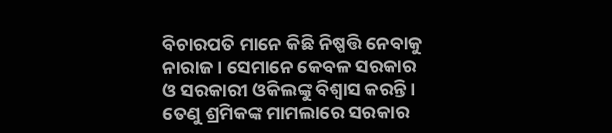ବିଚାରପତି ମାନେ କିଛି ନିଷ୍ପତ୍ତି ନେବାକୁ ନାରାଜ। ସେମାନେ କେବଳ ସରକାର ଓ ସରକାରୀ ଓକିଲଙ୍କୁ ବିଶ୍ୱାସ କରନ୍ତି। ତେଣୁ ଶ୍ରମିକଙ୍କ ମାମଲାରେ ସରକାର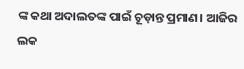ଙ୍କ କଥା ଅଦାଲତଙ୍କ ପାଇଁ ଚୂଡ଼ାନ୍ତ ପ୍ରମାଣ। ଆଜିର ଲକ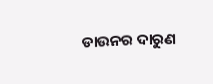ଡାଉନର ଦାରୁଣ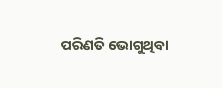ପରିଣତି ଭୋଗୁଥିବା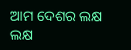ଆମ ଦେଶର ଲକ୍ଷ ଲକ୍ଷ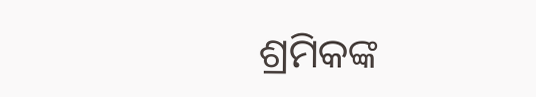ଶ୍ରମିକଙ୍କ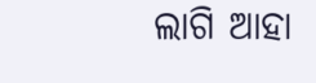ଲାଗି ଆହା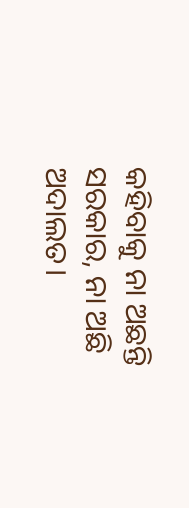କହିବାକୁ ନା ଅଛନ୍ତି ସରକାର, ନା ଅଛି ଅଦାଲତ।